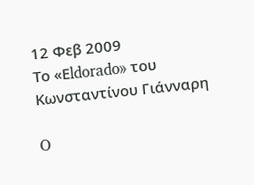12 Φεβ 2009
Το «Εldorado» του Κωνσταντίνου Γιάνναρη

O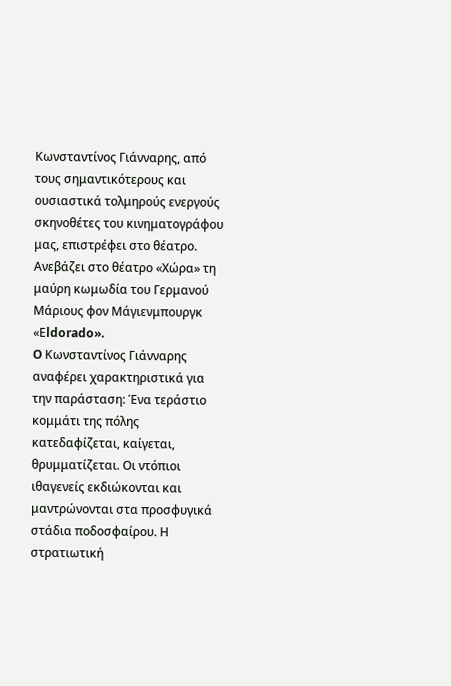Κωνσταντίνος Γιάνναρης, από τους σημαντικότερους και ουσιαστικά τολμηρούς ενεργούς σκηνοθέτες του κινηματογράφου μας, επιστρέφει στο θέατρο. Ανεβάζει στο θέατρο «Χώρα» τη μαύρη κωμωδία του Γερμανού Μάριους φον Μάγιενμπουργκ «Εldorado».
O Κωνσταντίνος Γιάνναρης αναφέρει χαρακτηριστικά για την παράσταση: Ένα τεράστιο κομμάτι της πόλης κατεδαφίζεται, καίγεται, θρυμματίζεται. Οι ντόπιοι ιθαγενείς εκδιώκονται και μαντρώνονται στα προσφυγικά στάδια ποδοσφαίρου. Η στρατιωτική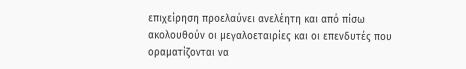επιχείρηση προελαύνει ανελέητη και από πίσω ακολουθούν οι μεγαλοεταιρίες και οι επενδυτές που οραματίζονται να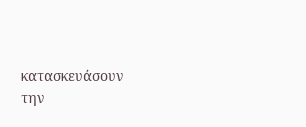κατασκευάσουν την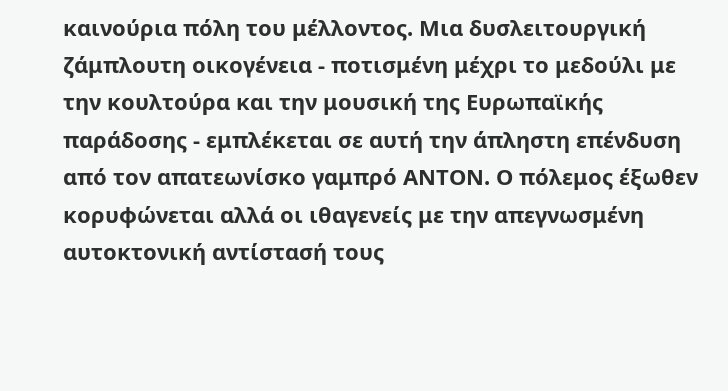καινούρια πόλη του μέλλοντος. Μια δυσλειτουργική ζάμπλουτη οικογένεια - ποτισμένη μέχρι το μεδούλι με την κουλτούρα και την μουσική της Ευρωπαϊκής παράδοσης - εμπλέκεται σε αυτή την άπληστη επένδυση από τον απατεωνίσκο γαμπρό ΑΝΤΟΝ. Ο πόλεμος έξωθεν κορυφώνεται αλλά οι ιθαγενείς με την απεγνωσμένη αυτοκτονική αντίστασή τους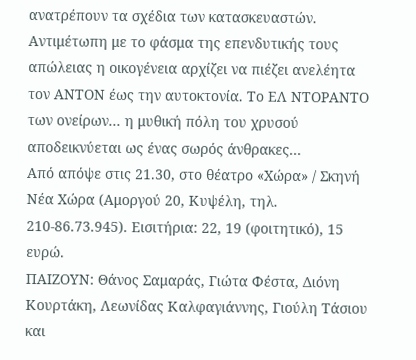ανατρέπουν τα σχέδια των κατασκευαστών. Αντιμέτωπη με το φάσμα της επενδυτικής τους απώλειας η οικογένεια αρχίζει να πιέζει ανελέητα τον ΑΝΤΟΝ έως την αυτοκτονία. Το ΕΛ ΝΤΟΡΑΝΤΟ των ονείρων... η μυθική πόλη του χρυσού αποδεικνύεται ως ένας σωρός άνθρακες...
Από απόψε στις 21.30, στο θέατρο «Χώρα» / Σκηνή Νέα Χώρα (Αμοργού 20, Κυψέλη, τηλ. 210-86.73.945). Εισιτήρια: 22, 19 (φοιτητικό), 15 ευρώ.
ΠΑΙΖΟΥΝ: Θάνος Σαμαράς, Γιώτα Φέστα, Διόνη Κουρτάκη, Λεωνίδας Καλφαγιάννης, Γιούλη Τάσιου και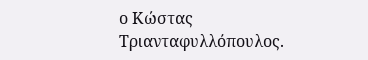ο Κώστας Τριανταφυλλόπουλος.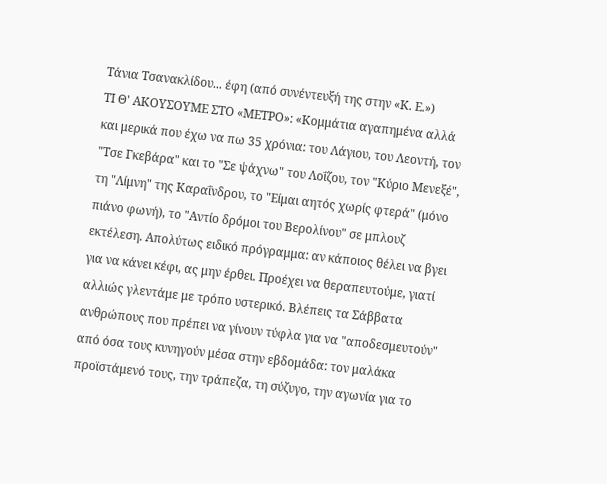Τάνια Τσανακλίδου... έφη (από συνέντευξή της στην «Κ. Ε.»)
ΤΙ Θ' ΑΚΟΥΣΟΥΜΕ ΣΤΟ «ΜΕΤΡΟ»: «Κομμάτια αγαπημένα αλλά και μερικά που έχω να πω 35 χρόνια: του Λάγιου, του Λεοντή, τον "Τσε Γκεβάρα" και το "Σε ψάχνω" του Λοΐζου, τον "Κύριο Μενεξέ", τη "Λίμνη" της Καραΐνδρου, το "Είμαι αητός χωρίς φτερά" (μόνο πιάνο φωνή), το "Αντίο δρόμοι του Βερολίνου" σε μπλουζ εκτέλεση. Απολύτως ειδικό πρόγραμμα: αν κάποιος θέλει να βγει για να κάνει κέφι, ας μην έρθει. Προέχει να θεραπευτούμε, γιατί αλλιώς γλεντάμε με τρόπο υστερικό. Βλέπεις τα Σάββατα ανθρώπους που πρέπει να γίνουν τύφλα για να "αποδεσμευτούν" από όσα τους κυνηγούν μέσα στην εβδομάδα: τον μαλάκα προϊστάμενό τους, την τράπεζα, τη σύζυγο, την αγωνία για το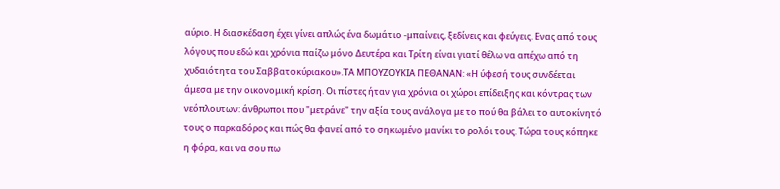αύριο. Η διασκέδαση έχει γίνει απλώς ένα δωμάτιο -μπαίνεις, ξεδίνεις και φεύγεις. Ενας από τους λόγους που εδώ και χρόνια παίζω μόνο Δευτέρα και Τρίτη είναι γιατί θέλω να απέχω από τη χυδαιότητα του Σαββατοκύριακου».ΤΑ ΜΠΟΥΖΟΥΚΙΑ ΠΕΘΑΝΑΝ: «Η ύφεσή τους συνδέεται άμεσα με την οικονομική κρίση. Οι πίστες ήταν για χρόνια οι χώροι επίδειξης και κόντρας των νεόπλουτων: άνθρωποι που "μετράνε" την αξία τους ανάλογα με το πού θα βάλει το αυτοκίνητό τους ο παρκαδόρος και πώς θα φανεί από το σηκωμένο μανίκι το ρολόι τους. Τώρα τους κόπηκε η φόρα, και να σου πω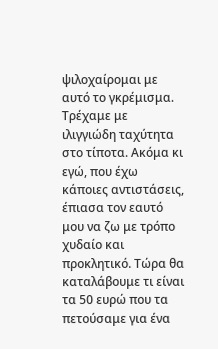ψιλοχαίρομαι με αυτό το γκρέμισμα. Τρέχαμε με ιλιγγιώδη ταχύτητα στο τίποτα. Ακόμα κι εγώ, που έχω κάποιες αντιστάσεις, έπιασα τον εαυτό μου να ζω με τρόπο χυδαίο και προκλητικό. Τώρα θα καταλάβουμε τι είναι τα 50 ευρώ που τα πετούσαμε για ένα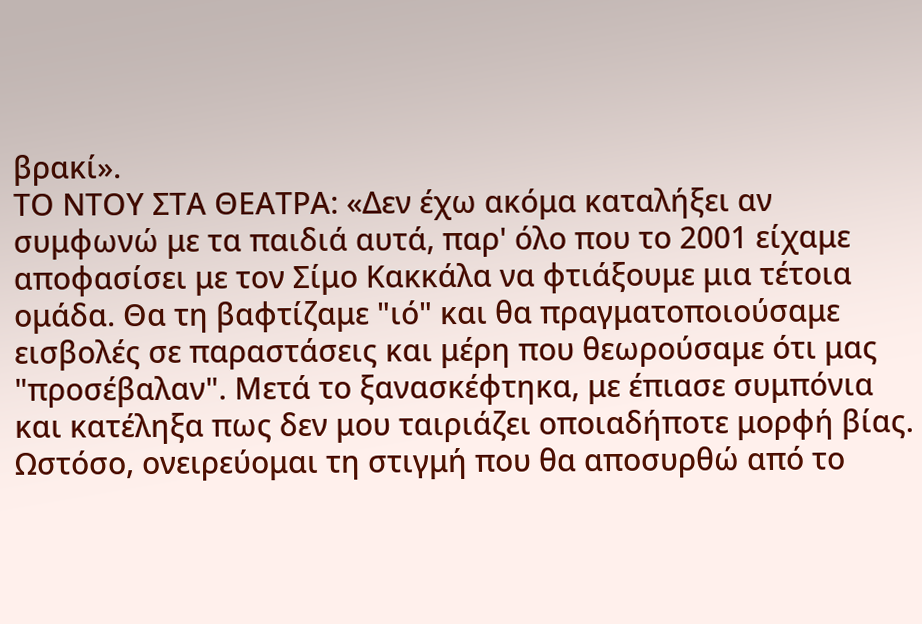βρακί».
ΤΟ ΝΤΟΥ ΣΤΑ ΘΕΑΤΡΑ: «Δεν έχω ακόμα καταλήξει αν συμφωνώ με τα παιδιά αυτά, παρ' όλο που το 2001 είχαμε αποφασίσει με τον Σίμο Κακκάλα να φτιάξουμε μια τέτοια ομάδα. Θα τη βαφτίζαμε "ιό" και θα πραγματοποιούσαμε εισβολές σε παραστάσεις και μέρη που θεωρούσαμε ότι μας "προσέβαλαν". Μετά το ξανασκέφτηκα, με έπιασε συμπόνια και κατέληξα πως δεν μου ταιριάζει οποιαδήποτε μορφή βίας. Ωστόσο, ονειρεύομαι τη στιγμή που θα αποσυρθώ από το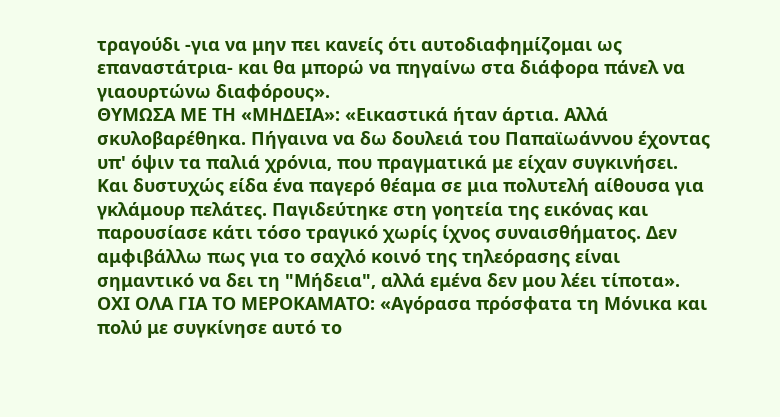τραγούδι -για να μην πει κανείς ότι αυτοδιαφημίζομαι ως επαναστάτρια- και θα μπορώ να πηγαίνω στα διάφορα πάνελ να γιαουρτώνω διαφόρους».
ΘΥΜΩΣΑ ΜΕ ΤΗ «ΜΗΔΕΙΑ»: «Εικαστικά ήταν άρτια. Αλλά σκυλοβαρέθηκα. Πήγαινα να δω δουλειά του Παπαϊωάννου έχοντας υπ' όψιν τα παλιά χρόνια, που πραγματικά με είχαν συγκινήσει. Και δυστυχώς είδα ένα παγερό θέαμα σε μια πολυτελή αίθουσα για γκλάμουρ πελάτες. Παγιδεύτηκε στη γοητεία της εικόνας και παρουσίασε κάτι τόσο τραγικό χωρίς ίχνος συναισθήματος. Δεν αμφιβάλλω πως για το σαχλό κοινό της τηλεόρασης είναι σημαντικό να δει τη "Μήδεια", αλλά εμένα δεν μου λέει τίποτα».
ΟΧΙ ΟΛΑ ΓΙΑ ΤΟ ΜΕΡΟΚΑΜΑΤΟ: «Αγόρασα πρόσφατα τη Μόνικα και πολύ με συγκίνησε αυτό το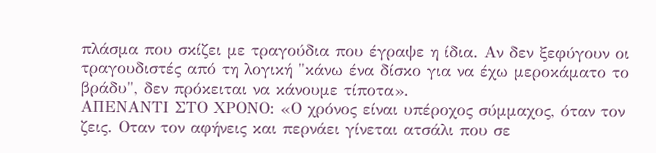πλάσμα που σκίζει με τραγούδια που έγραψε η ίδια. Αν δεν ξεφύγουν οι τραγουδιστές από τη λογική "κάνω ένα δίσκο για να έχω μεροκάματο το βράδυ", δεν πρόκειται να κάνουμε τίποτα».
ΑΠΕΝΑΝΤΙ ΣΤΟ ΧΡΟΝΟ: «Ο χρόνος είναι υπέροχος σύμμαχος, όταν τον ζεις. Οταν τον αφήνεις και περνάει γίνεται ατσάλι που σε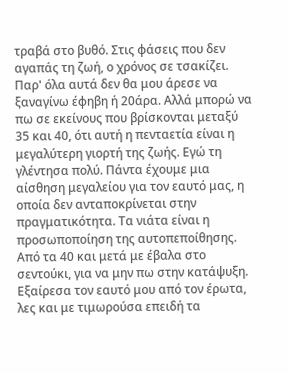τραβά στο βυθό. Στις φάσεις που δεν αγαπάς τη ζωή, ο χρόνος σε τσακίζει. Παρ' όλα αυτά δεν θα μου άρεσε να ξαναγίνω έφηβη ή 20άρα. Αλλά μπορώ να πω σε εκείνους που βρίσκονται μεταξύ 35 και 40, ότι αυτή η πενταετία είναι η μεγαλύτερη γιορτή της ζωής. Εγώ τη γλέντησα πολύ. Πάντα έχουμε μια αίσθηση μεγαλείου για τον εαυτό μας, η οποία δεν ανταποκρίνεται στην πραγματικότητα. Τα νιάτα είναι η προσωποποίηση της αυτοπεποίθησης. Από τα 40 και μετά με έβαλα στο σεντούκι, για να μην πω στην κατάψυξη. Εξαίρεσα τον εαυτό μου από τον έρωτα, λες και με τιμωρούσα επειδή τα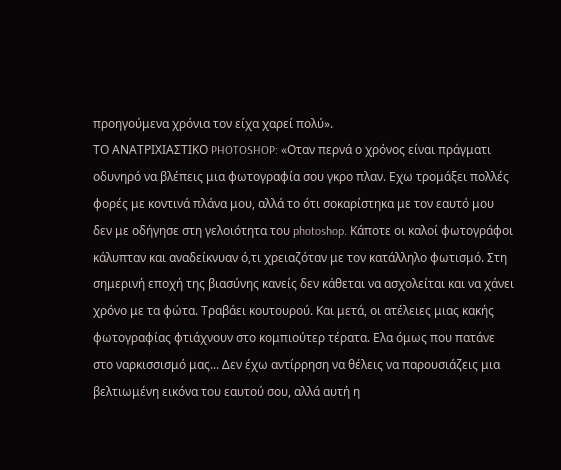προηγούμενα χρόνια τον είχα χαρεί πολύ».
ΤΟ ΑΝΑΤΡΙΧΙΑΣΤΙΚΟ PHOTOSHOP: «Οταν περνά ο χρόνος είναι πράγματι οδυνηρό να βλέπεις μια φωτογραφία σου γκρο πλαν. Εχω τρομάξει πολλές φορές με κοντινά πλάνα μου, αλλά το ότι σοκαρίστηκα με τον εαυτό μου δεν με οδήγησε στη γελοιότητα του photoshop. Κάποτε οι καλοί φωτογράφοι κάλυπταν και αναδείκνυαν ό,τι χρειαζόταν με τον κατάλληλο φωτισμό. Στη σημερινή εποχή της βιασύνης κανείς δεν κάθεται να ασχολείται και να χάνει χρόνο με τα φώτα. Τραβάει κουτουρού. Και μετά, οι ατέλειες μιας κακής φωτογραφίας φτιάχνουν στο κομπιούτερ τέρατα. Ελα όμως που πατάνε στο ναρκισσισμό μας... Δεν έχω αντίρρηση να θέλεις να παρουσιάζεις μια βελτιωμένη εικόνα του εαυτού σου, αλλά αυτή η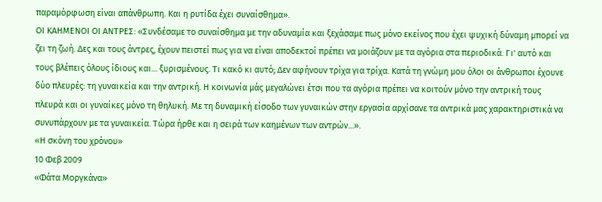παραμόρφωση είναι απάνθρωπη. Και η ρυτίδα έχει συναίσθημα».
ΟΙ ΚΑΗΜΕΝΟΙ ΟΙ ΑΝΤΡΕΣ: «Συνδέσαμε το συναίσθημα με την αδυναμία και ξεχάσαμε πως μόνο εκείνος που έχει ψυχική δύναμη μπορεί να ζει τη ζωή. Δες και τους άντρες, έχουν πειστεί πως για να είναι αποδεκτοί πρέπει να μοιάζουν με τα αγόρια στα περιοδικά. Γι' αυτό και τους βλέπεις όλους ίδιους και... ξυρισμένους. Τι κακό κι αυτό; Δεν αφήνουν τρίχα για τρίχα. Κατά τη γνώμη μου όλοι οι άνθρωποι έχουνε δύο πλευρές: τη γυναικεία και την αντρική. Η κοινωνία μάς μεγαλώνει έτσι που τα αγόρια πρέπει να κοιτούν μόνο την αντρική τους πλευρά και οι γυναίκες μόνο τη θηλυκή. Με τη δυναμική είσοδο των γυναικών στην εργασία αρχίσανε τα αντρικά μας χαρακτηριστικά να συνυπάρχουν με τα γυναικεία. Τώρα ήρθε και η σειρά των καημένων των αντρών...».
«Η σκόνη του χρόνου»
10 Φεβ 2009
«Φάτα Μοργκάνα»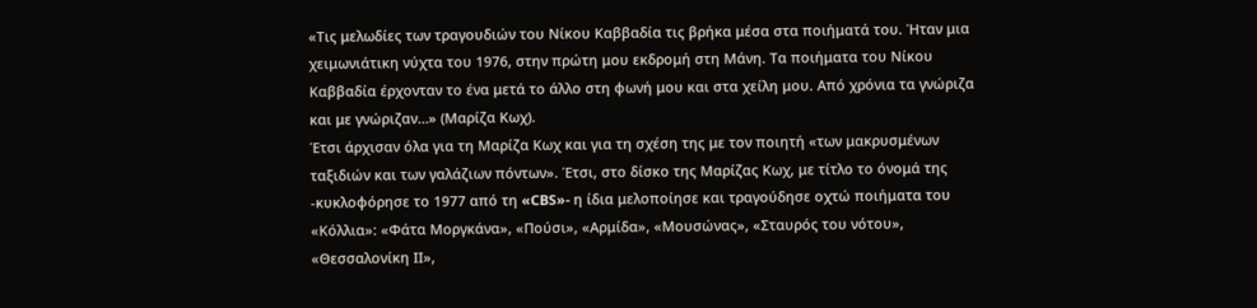«Τις μελωδίες των τραγουδιών του Νίκου Καββαδία τις βρήκα μέσα στα ποιήματά του. Ήταν μια χειμωνιάτικη νύχτα του 1976, στην πρώτη μου εκδρομή στη Μάνη. Τα ποιήματα του Νίκου Καββαδία έρχονταν το ένα μετά το άλλο στη φωνή μου και στα χείλη μου. Από χρόνια τα γνώριζα και με γνώριζαν…» (Μαρίζα Κωχ).
Έτσι άρχισαν όλα για τη Μαρίζα Κωχ και για τη σχέση της με τον ποιητή «των μακρυσμένων ταξιδιών και των γαλάζιων πόντων». Έτσι, στο δίσκο της Μαρίζας Κωχ, με τίτλο το όνομά της -κυκλοφόρησε το 1977 από τη «CBS»- η ίδια μελοποίησε και τραγούδησε οχτώ ποιήματα του «Κόλλια»: «Φάτα Μοργκάνα», «Πούσι», «Αρμίδα», «Μουσώνας», «Σταυρός του νότου», «Θεσσαλονίκη ΙΙ»,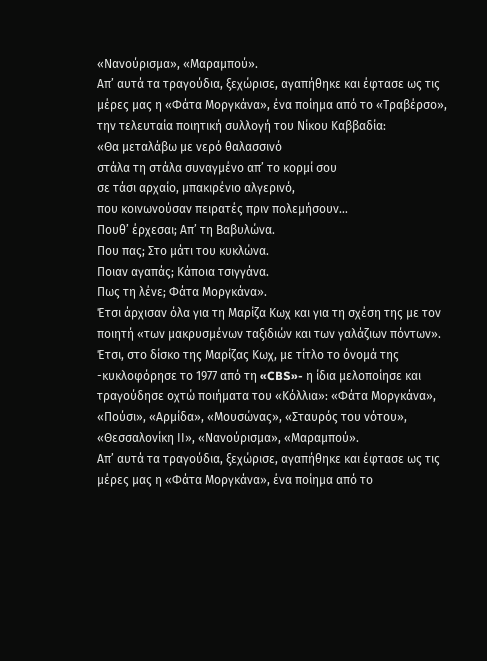«Νανούρισμα», «Μαραμπού».
Απ’ αυτά τα τραγούδια, ξεχώρισε, αγαπήθηκε και έφτασε ως τις μέρες μας η «Φάτα Μοργκάνα», ένα ποίημα από το «Τραβέρσο», την τελευταία ποιητική συλλογή του Νίκου Καββαδία:
«Θα μεταλάβω με νερό θαλασσινό
στάλα τη στάλα συναγμένο απ’ το κορμί σου
σε τάσι αρχαίο, μπακιρένιο αλγερινό,
που κοινωνούσαν πειρατές πριν πολεμήσουν…
Πουθ’ έρχεσαι; Απ’ τη Βαβυλώνα.
Που πας; Στο μάτι του κυκλώνα.
Ποιαν αγαπάς; Κάποια τσιγγάνα.
Πως τη λένε; Φάτα Μοργκάνα».
Έτσι άρχισαν όλα για τη Μαρίζα Κωχ και για τη σχέση της με τον ποιητή «των μακρυσμένων ταξιδιών και των γαλάζιων πόντων». Έτσι, στο δίσκο της Μαρίζας Κωχ, με τίτλο το όνομά της -κυκλοφόρησε το 1977 από τη «CBS»- η ίδια μελοποίησε και τραγούδησε οχτώ ποιήματα του «Κόλλια»: «Φάτα Μοργκάνα», «Πούσι», «Αρμίδα», «Μουσώνας», «Σταυρός του νότου», «Θεσσαλονίκη ΙΙ», «Νανούρισμα», «Μαραμπού».
Απ’ αυτά τα τραγούδια, ξεχώρισε, αγαπήθηκε και έφτασε ως τις μέρες μας η «Φάτα Μοργκάνα», ένα ποίημα από το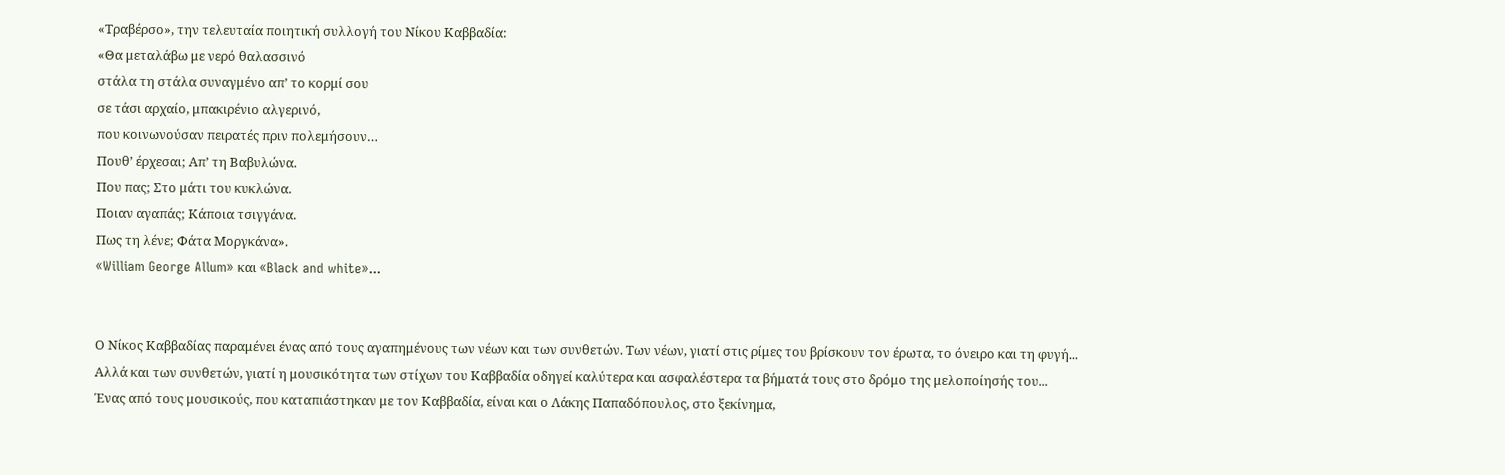«Τραβέρσο», την τελευταία ποιητική συλλογή του Νίκου Καββαδία:
«Θα μεταλάβω με νερό θαλασσινό
στάλα τη στάλα συναγμένο απ’ το κορμί σου
σε τάσι αρχαίο, μπακιρένιο αλγερινό,
που κοινωνούσαν πειρατές πριν πολεμήσουν…
Πουθ’ έρχεσαι; Απ’ τη Βαβυλώνα.
Που πας; Στο μάτι του κυκλώνα.
Ποιαν αγαπάς; Κάποια τσιγγάνα.
Πως τη λένε; Φάτα Μοργκάνα».
«William George Allum» και «Black and white»...


Ο Νίκος Καββαδίας παραμένει ένας από τους αγαπημένους των νέων και των συνθετών. Των νέων, γιατί στις ρίμες του βρίσκουν τον έρωτα, το όνειρο και τη φυγή... Αλλά και των συνθετών, γιατί η μουσικότητα των στίχων του Καββαδία οδηγεί καλύτερα και ασφαλέστερα τα βήματά τους στο δρόμο της μελοποίησής του...
Ένας από τους μουσικούς, που καταπιάστηκαν με τον Καββαδία, είναι και ο Λάκης Παπαδόπουλος, στο ξεκίνημα,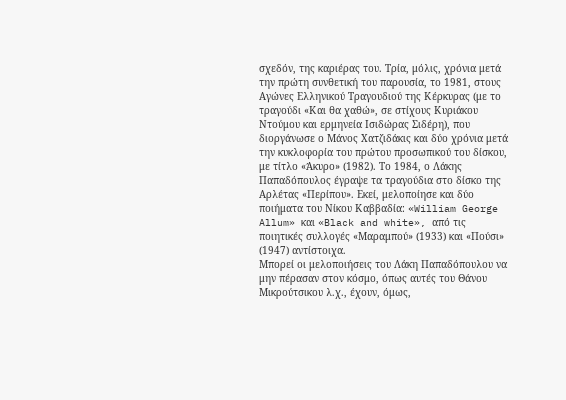σχεδόν, της καριέρας του. Τρία, μόλις, χρόνια μετά την πρώτη συνθετική του παρουσία, το 1981, στους Αγώνες Ελληνικού Τραγουδιού της Κέρκυρας (με το τραγούδι «Και θα χαθώ», σε στίχους Κυριάκου Ντούμου και ερμηνεία Ισιδώρας Σιδέρη), που διοργάνωσε ο Μάνος Χατζιδάκις και δύο χρόνια μετά την κυκλοφορία του πρώτου προσωπικού του δίσκου, με τίτλο «Άκυρο» (1982). Το 1984, ο Λάκης Παπαδόπουλος έγραψε τα τραγούδια στο δίσκο της Αρλέτας «Περίπου». Εκεί, μελοποίησε και δύο ποιήματα του Νίκου Καββαδία: «William George Allum» και «Black and white», από τις ποιητικές συλλογές «Μαραμπού» (1933) και «Πούσι» (1947) αντίστοιχα.
Μπορεί οι μελοποιήσεις του Λάκη Παπαδόπουλου να μην πέρασαν στον κόσμο, όπως αυτές του Θάνου Μικρούτσικου λ.χ., έχουν, όμως,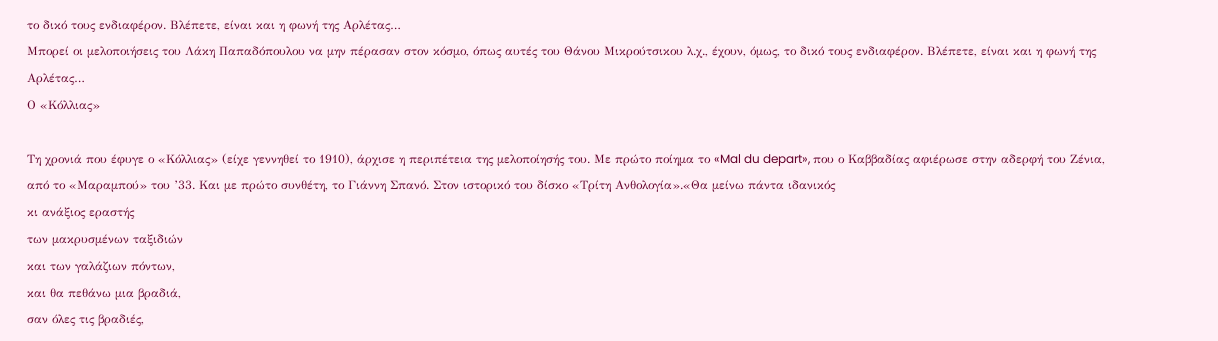το δικό τους ενδιαφέρον. Βλέπετε, είναι και η φωνή της Αρλέτας…
Μπορεί οι μελοποιήσεις του Λάκη Παπαδόπουλου να μην πέρασαν στον κόσμο, όπως αυτές του Θάνου Μικρούτσικου λ.χ., έχουν, όμως, το δικό τους ενδιαφέρον. Βλέπετε, είναι και η φωνή της Αρλέτας…
Ο «Κόλλιας»

Τη χρονιά που έφυγε ο «Κόλλιας» (είχε γεννηθεί το 1910), άρχισε η περιπέτεια της μελοποίησής του. Με πρώτο ποίημα το «Mal du depart», που ο Καββαδίας αφιέρωσε στην αδερφή του Ζένια, από το «Μαραμπού» του ’33. Και με πρώτο συνθέτη, το Γιάννη Σπανό. Στον ιστορικό του δίσκο «Τρίτη Ανθολογία».«Θα μείνω πάντα ιδανικός
κι ανάξιος εραστής
των μακρυσμένων ταξιδιών
και των γαλάζιων πόντων,
και θα πεθάνω μια βραδιά,
σαν όλες τις βραδιές,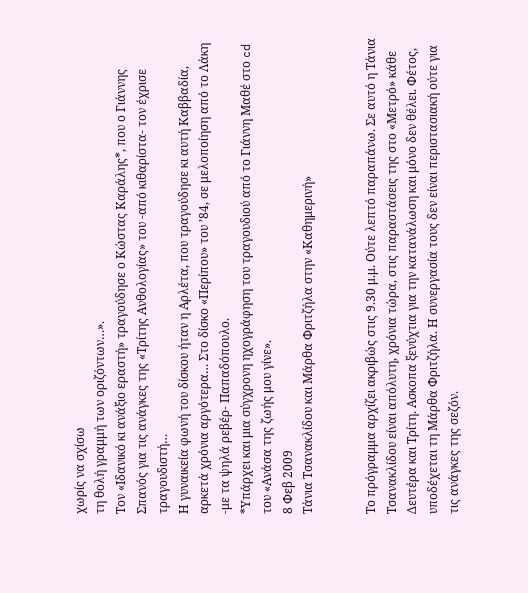χωρίς να σχίσω
τη θολή γραμμή των οριζόντων…».
Τον «Ιδανικό κι ανάξιο εραστή» τραγούδησε ο Κώστας Καράλης*, που ο Γιάννης Σπανός για τις ανάγκες της «Τρίτης Ανθολογίας» του -από κιθαρίστα- τον έχρισε τραγουδιστή…
Η γυναικεία φωνή του δίσκου ήταν η Αρλέτα, που τραγούδησε κι αυτή Καββαδία, αρκετά χρόνια αργότερα… Στο δίσκο «Περίπου» του ’84, σε μελοποίηση από το Λάκη -με τα ψηλά ρεβέρ- Παπαδόπουλο.
*Υπάρχει και μια σύγχρονη ηχογράφηση του τραγουδιού από το Γιάννη Μαθέ στο cd του «Ανάσα της ζωής μου γίνε».
8 Φεβ 2009
Τάνια Τσανακλίδου και Μάρθα Φριτζήλα στην «Καθημερινή»


Το πρόγραμμα αρχίζει ακριβώς στις 9.30 μ.μ. Ούτε λεπτό παραπάνω. Σε αυτό η Τάνια Τσανακλίδου είναι απόλυτη, χρόνια τώρα, στις παραστάσεις της στο «Μετρό» κάθε Δευτέρα και Τρίτη. Ασκοπα ξενύχτια για την κατανάλωση και μόνο δεν θέλει. Φέτος, υποδέχεται τη Μάρθα Φριτζήλα. Η συνεργασία τους δεν είναι περιστασιακή ούτε για τις ανάγκες της σεζόν.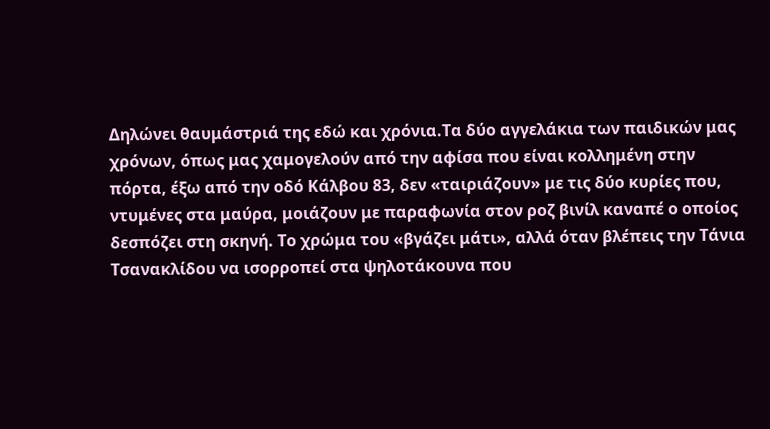Δηλώνει θαυμάστριά της εδώ και χρόνια.Τα δύο αγγελάκια των παιδικών μας χρόνων, όπως μας χαμογελούν από την αφίσα που είναι κολλημένη στην πόρτα, έξω από την οδό Κάλβου 83, δεν «ταιριάζουν» με τις δύο κυρίες που, ντυμένες στα μαύρα, μοιάζουν με παραφωνία στον ροζ βινίλ καναπέ ο οποίος δεσπόζει στη σκηνή. Το χρώμα του «βγάζει μάτι», αλλά όταν βλέπεις την Τάνια Τσανακλίδου να ισορροπεί στα ψηλοτάκουνα που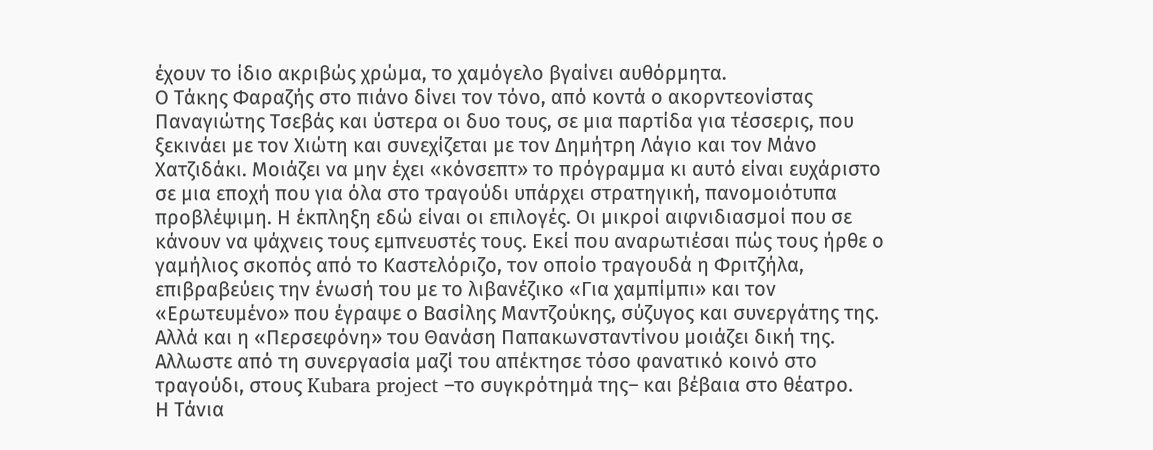έχουν το ίδιο ακριβώς χρώμα, το χαμόγελο βγαίνει αυθόρμητα.
Ο Τάκης Φαραζής στο πιάνο δίνει τον τόνο, από κοντά ο ακορντεονίστας Παναγιώτης Τσεβάς και ύστερα οι δυο τους, σε μια παρτίδα για τέσσερις, που ξεκινάει με τον Χιώτη και συνεχίζεται με τον Δημήτρη Λάγιο και τον Μάνο Χατζιδάκι. Μοιάζει να μην έχει «κόνσεπτ» το πρόγραμμα κι αυτό είναι ευχάριστο σε μια εποχή που για όλα στο τραγούδι υπάρχει στρατηγική, πανομοιότυπα προβλέψιμη. Η έκπληξη εδώ είναι οι επιλογές. Οι μικροί αιφνιδιασμοί που σε κάνουν να ψάχνεις τους εμπνευστές τους. Εκεί που αναρωτιέσαι πώς τους ήρθε ο γαμήλιος σκοπός από το Καστελόριζο, τον οποίο τραγουδά η Φριτζήλα, επιβραβεύεις την ένωσή του με το λιβανέζικο «Για χαμπίμπι» και τον «Ερωτευμένο» που έγραψε ο Βασίλης Mαντζούκης, σύζυγος και συνεργάτης της. Αλλά και η «Περσεφόνη» του Θανάση Παπακωνσταντίνου μοιάζει δική της. Aλλωστε από τη συνεργασία μαζί του απέκτησε τόσο φανατικό κοινό στο τραγούδι, στους Kubara project –το συγκρότημά της– και βέβαια στο θέατρο.
Η Τάνια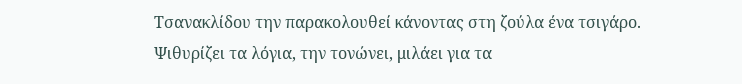Τσανακλίδου την παρακολουθεί κάνοντας στη ζούλα ένα τσιγάρο. Ψιθυρίζει τα λόγια, την τονώνει, μιλάει για τα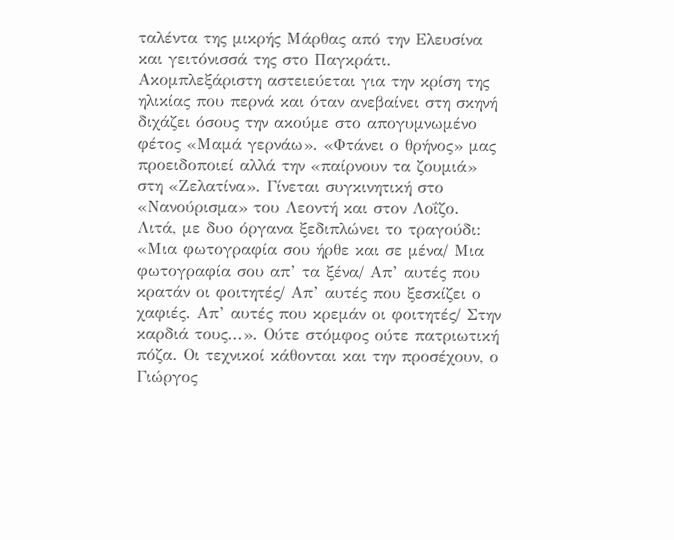ταλέντα της μικρής Mάρθας από την Ελευσίνα και γειτόνισσά της στο Παγκράτι. Ακομπλεξάριστη αστειεύεται για την κρίση της ηλικίας που περνά και όταν ανεβαίνει στη σκηνή διχάζει όσους την ακούμε στο απογυμνωμένο φέτος «Μαμά γερνάω». «Φτάνει ο θρήνος» μας προειδοποιεί αλλά την «παίρνουν τα ζουμιά» στη «Ζελατίνα». Γίνεται συγκινητική στο «Νανούρισμα» του Λεοντή και στον Λοΐζο. Λιτά, με δυο όργανα ξεδιπλώνει το τραγούδι: «Μια φωτογραφία σου ήρθε και σε μένα/ Μια φωτογραφία σου απ’ τα ξένα/ Απ’ αυτές που κρατάν οι φοιτητές/ Απ’ αυτές που ξεσκίζει ο χαφιές. Απ’ αυτές που κρεμάν οι φοιτητές/ Στην καρδιά τους...». Ούτε στόμφος ούτε πατριωτική πόζα. Οι τεχνικοί κάθονται και την προσέχουν, ο Γιώργος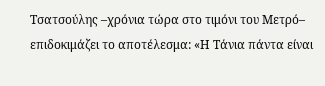Τσατσούλης –χρόνια τώρα στο τιμόνι του Μετρό– επιδοκιμάζει το αποτέλεσμα: «Η Τάνια πάντα είναι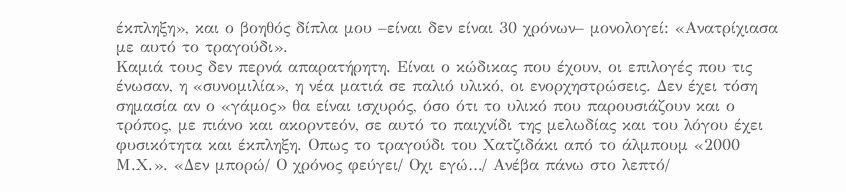έκπληξη», και ο βοηθός δίπλα μου –είναι δεν είναι 30 χρόνων– μονολογεί: «Ανατρίχιασα με αυτό το τραγούδι».
Καμιά τους δεν περνά απαρατήρητη. Είναι ο κώδικας που έχουν, οι επιλογές που τις ένωσαν, η «συνομιλία», η νέα ματιά σε παλιό υλικό, οι ενορχηστρώσεις. Δεν έχει τόση σημασία αν ο «γάμος» θα είναι ισχυρός, όσο ότι το υλικό που παρουσιάζουν και ο τρόπος, με πιάνο και ακορντεόν, σε αυτό το παιχνίδι της μελωδίας και του λόγου έχει φυσικότητα και έκπληξη. Οπως το τραγούδι του Χατζιδάκι από το άλμπουμ «2000 Μ.Χ.». «Δεν μπορώ/ Ο χρόνος φεύγει/ Oχι εγώ…/ Ανέβα πάνω στο λεπτό/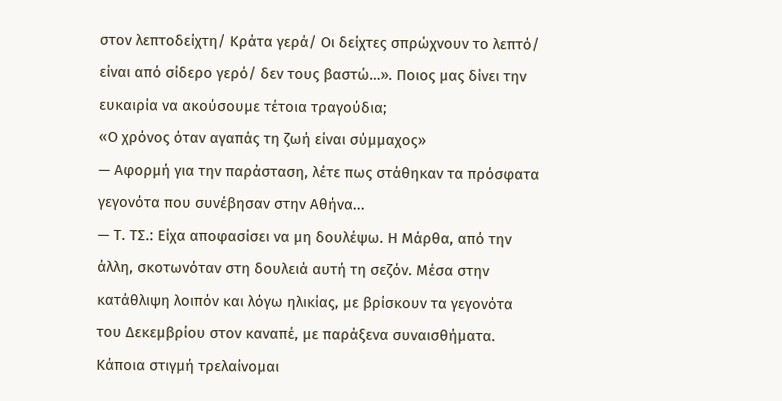στον λεπτοδείχτη/ Κράτα γερά/ Οι δείχτες σπρώχνουν το λεπτό/ είναι από σίδερο γερό/ δεν τους βαστώ…». Ποιος μας δίνει την ευκαιρία να ακούσουμε τέτοια τραγούδια;
«Ο χρόνος όταν αγαπάς τη ζωή είναι σύμμαχος»
— Αφορμή για την παράσταση, λέτε πως στάθηκαν τα πρόσφατα γεγονότα που συνέβησαν στην Αθήνα...
— Τ. ΤΣ.: Είχα αποφασίσει να μη δουλέψω. Η Μάρθα, από την άλλη, σκοτωνόταν στη δουλειά αυτή τη σεζόν. Μέσα στην κατάθλιψη λοιπόν και λόγω ηλικίας, με βρίσκουν τα γεγονότα του Δεκεμβρίου στον καναπέ, με παράξενα συναισθήματα. Κάποια στιγμή τρελαίνομαι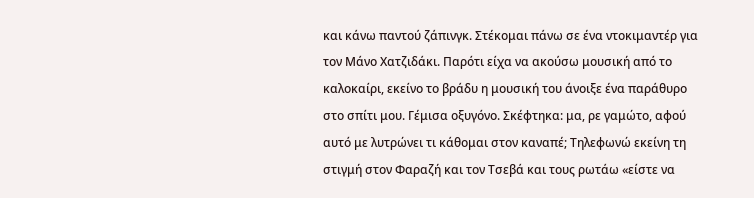και κάνω παντού ζάπινγκ. Στέκομαι πάνω σε ένα ντοκιμαντέρ για τον Μάνο Χατζιδάκι. Παρότι είχα να ακούσω μουσική από το καλοκαίρι, εκείνο το βράδυ η μουσική του άνοιξε ένα παράθυρο στο σπίτι μου. Γέμισα οξυγόνο. Σκέφτηκα: μα, ρε γαμώτο, αφού αυτό με λυτρώνει τι κάθομαι στον καναπέ; Τηλεφωνώ εκείνη τη στιγμή στον Φαραζή και τον Τσεβά και τους ρωτάω «είστε να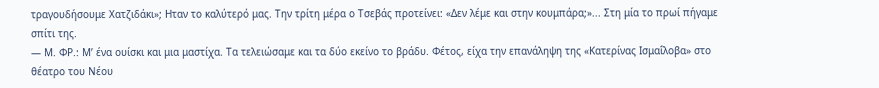τραγουδήσουμε Χατζιδάκι»; Ηταν το καλύτερό μας. Την τρίτη μέρα ο Τσεβάς προτείνει: «Δεν λέμε και στην κουμπάρα;»... Στη μία το πρωί πήγαμε σπίτι της.
— Μ. ΦΡ.: Μ’ ένα ουίσκι και μια μαστίχα. Τα τελειώσαμε και τα δύο εκείνο το βράδυ. Φέτος, είχα την επανάληψη της «Κατερίνας Ισμαΐλοβα» στο θέατρο του Νέου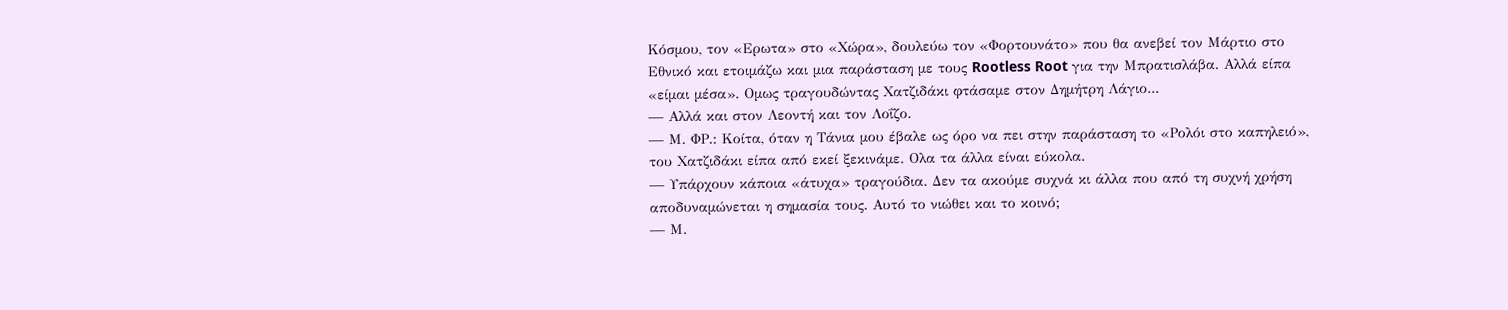Κόσμου, τον «Ερωτα» στο «Χώρα», δουλεύω τον «Φορτουνάτο» που θα ανεβεί τον Μάρτιο στο Εθνικό και ετοιμάζω και μια παράσταση με τους Rootless Root για την Μπρατισλάβα. Αλλά είπα «είμαι μέσα». Oμως τραγουδώντας Χατζιδάκι φτάσαμε στον Δημήτρη Λάγιο...
— Αλλά και στον Λεοντή και τον Λοΐζο.
— Μ. ΦΡ.: Κοίτα, όταν η Τάνια μου έβαλε ως όρο να πει στην παράσταση το «Ρολόι στο καπηλειό», του Χατζιδάκι είπα από εκεί ξεκινάμε. Oλα τα άλλα είναι εύκολα.
— Υπάρχουν κάποια «άτυχα» τραγούδια. Δεν τα ακούμε συχνά κι άλλα που από τη συχνή χρήση αποδυναμώνεται η σημασία τους. Αυτό το νιώθει και το κοινό;
— Μ.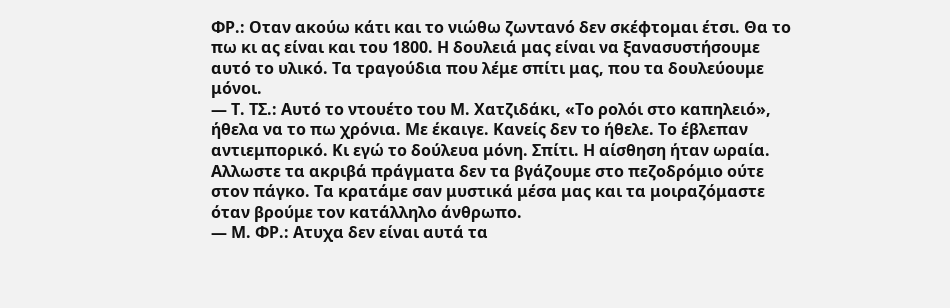ΦΡ.: Οταν ακούω κάτι και το νιώθω ζωντανό δεν σκέφτομαι έτσι. Θα το πω κι ας είναι και του 1800. Η δουλειά μας είναι να ξανασυστήσουμε αυτό το υλικό. Τα τραγούδια που λέμε σπίτι μας, που τα δουλεύουμε μόνοι.
— Τ. ΤΣ.: Αυτό το ντουέτο του Μ. Χατζιδάκι, «Το ρολόι στο καπηλειό», ήθελα να το πω χρόνια. Με έκαιγε. Κανείς δεν το ήθελε. Το έβλεπαν αντιεμπορικό. Κι εγώ το δούλευα μόνη. Σπίτι. Η αίσθηση ήταν ωραία. Αλλωστε τα ακριβά πράγματα δεν τα βγάζουμε στο πεζοδρόμιο ούτε στον πάγκο. Τα κρατάμε σαν μυστικά μέσα μας και τα μοιραζόμαστε όταν βρούμε τον κατάλληλο άνθρωπο.
— Μ. ΦΡ.: Aτυχα δεν είναι αυτά τα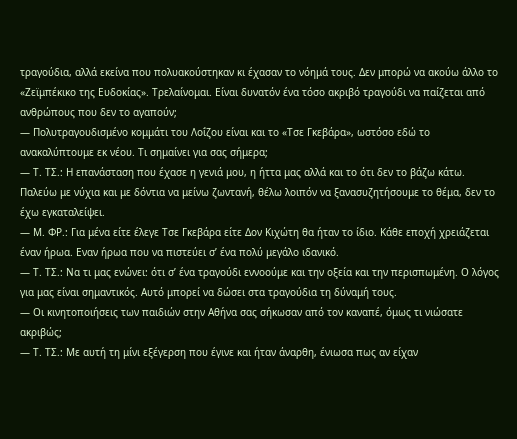τραγούδια, αλλά εκείνα που πολυακούστηκαν κι έχασαν το νόημά τους. Δεν μπορώ να ακούω άλλο το «Ζεϊμπέκικο της Ευδοκίας». Τρελαίνομαι. Είναι δυνατόν ένα τόσο ακριβό τραγούδι να παίζεται από ανθρώπους που δεν το αγαπούν;
— Πολυτραγουδισμένο κομμάτι του Λοΐζου είναι και το «Τσε Γκεβάρα», ωστόσο εδώ το ανακαλύπτουμε εκ νέου. Τι σημαίνει για σας σήμερα;
— Τ. ΤΣ.: Η επανάσταση που έχασε η γενιά μου, η ήττα μας αλλά και το ότι δεν το βάζω κάτω. Παλεύω με νύχια και με δόντια να μείνω ζωντανή, θέλω λοιπόν να ξανασυζητήσουμε το θέμα, δεν το έχω εγκαταλείψει.
— Μ. ΦΡ.: Για μένα είτε έλεγε Τσε Γκεβάρα είτε Δον Κιχώτη θα ήταν το ίδιο. Κάθε εποχή χρειάζεται έναν ήρωα. Eναν ήρωα που να πιστεύει σ’ ένα πολύ μεγάλο ιδανικό.
— Τ. ΤΣ.: Να τι μας ενώνει: ότι σ’ ένα τραγούδι εννοούμε και την οξεία και την περισπωμένη. Ο λόγος για μας είναι σημαντικός. Αυτό μπορεί να δώσει στα τραγούδια τη δύναμή τους.
— Οι κινητοποιήσεις των παιδιών στην Αθήνα σας σήκωσαν από τον καναπέ, όμως τι νιώσατε ακριβώς;
— Τ. ΤΣ.: Με αυτή τη μίνι εξέγερση που έγινε και ήταν άναρθη, ένιωσα πως αν είχαν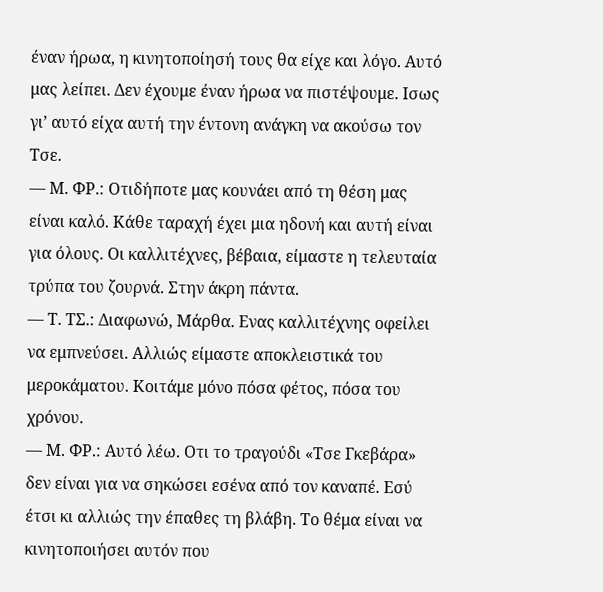έναν ήρωα, η κινητοποίησή τους θα είχε και λόγο. Αυτό μας λείπει. Δεν έχουμε έναν ήρωα να πιστέψουμε. Iσως γι’ αυτό είχα αυτή την έντονη ανάγκη να ακούσω τον Τσε.
— Μ. ΦΡ.: Οτιδήποτε μας κουνάει από τη θέση μας είναι καλό. Κάθε ταραχή έχει μια ηδονή και αυτή είναι για όλους. Οι καλλιτέχνες, βέβαια, είμαστε η τελευταία τρύπα του ζουρνά. Στην άκρη πάντα.
— Τ. ΤΣ.: Διαφωνώ, Μάρθα. Ενας καλλιτέχνης οφείλει να εμπνεύσει. Αλλιώς είμαστε αποκλειστικά του μεροκάματου. Κοιτάμε μόνο πόσα φέτος, πόσα του χρόνου.
— Μ. ΦΡ.: Αυτό λέω. Οτι το τραγούδι «Τσε Γκεβάρα» δεν είναι για να σηκώσει εσένα από τον καναπέ. Εσύ έτσι κι αλλιώς την έπαθες τη βλάβη. Το θέμα είναι να κινητοποιήσει αυτόν που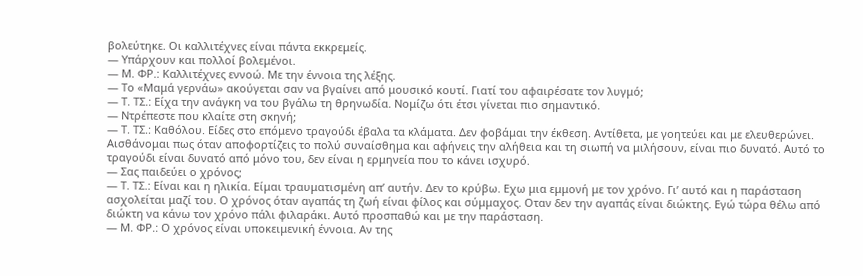βολεύτηκε. Οι καλλιτέχνες είναι πάντα εκκρεμείς.
— Υπάρχουν και πολλοί βολεμένοι.
— Μ. ΦΡ.: Καλλιτέχνες εννοώ. Με την έννοια της λέξης.
— Το «Μαμά γερνάω» ακούγεται σαν να βγαίνει από μουσικό κουτί. Γιατί του αφαιρέσατε τον λυγμό;
— Τ. ΤΣ.: Είχα την ανάγκη να του βγάλω τη θρηνωδία. Νομίζω ότι έτσι γίνεται πιο σημαντικό.
— Ντρέπεστε που κλαίτε στη σκηνή;
— Τ. ΤΣ.: Καθόλου. Είδες στο επόμενο τραγούδι έβαλα τα κλάματα. Δεν φοβάμαι την έκθεση. Αντίθετα, με γοητεύει και με ελευθερώνει. Αισθάνομαι πως όταν αποφορτίζεις το πολύ συναίσθημα και αφήνεις την αλήθεια και τη σιωπή να μιλήσουν, είναι πιο δυνατό. Αυτό το τραγούδι είναι δυνατό από μόνο του, δεν είναι η ερμηνεία που το κάνει ισχυρό.
— Σας παιδεύει ο χρόνος;
— Τ. ΤΣ.: Είναι και η ηλικία. Είμαι τραυματισμένη απ’ αυτήν. Δεν το κρύβω. Εχω μια εμμονή με τον χρόνο. Γι’ αυτό και η παράσταση ασχολείται μαζί του. Ο χρόνος όταν αγαπάς τη ζωή είναι φίλος και σύμμαχος. Οταν δεν την αγαπάς είναι διώκτης. Εγώ τώρα θέλω από διώκτη να κάνω τον χρόνο πάλι φιλαράκι. Αυτό προσπαθώ και με την παράσταση.
— Μ. ΦΡ.: Ο χρόνος είναι υποκειμενική έννοια. Αν της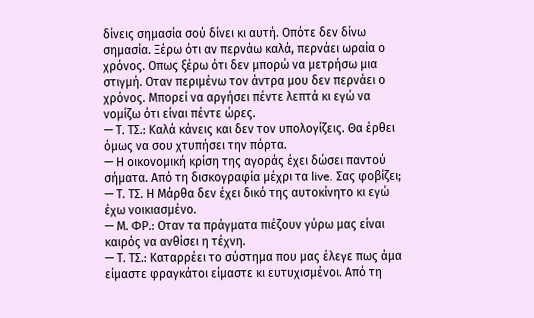δίνεις σημασία σού δίνει κι αυτή. Οπότε δεν δίνω σημασία. Ξέρω ότι αν περνάω καλά, περνάει ωραία ο χρόνος. Οπως ξέρω ότι δεν μπορώ να μετρήσω μια στιγμή. Oταν περιμένω τον άντρα μου δεν περνάει ο χρόνος. Μπορεί να αργήσει πέντε λεπτά κι εγώ να νομίζω ότι είναι πέντε ώρες.
— Τ. ΤΣ.: Καλά κάνεις και δεν τον υπολογίζεις. Θα έρθει όμως να σου χτυπήσει την πόρτα.
— Η οικονομική κρίση της αγοράς έχει δώσει παντού σήματα. Από τη δισκογραφία μέχρι τα live. Σας φοβίζει;
— Τ. ΤΣ. Η Μάρθα δεν έχει δικό της αυτοκίνητο κι εγώ έχω νοικιασμένο.
— Μ. ΦΡ.: Oταν τα πράγματα πιέζουν γύρω μας είναι καιρός να ανθίσει η τέχνη.
— Τ. ΤΣ.: Kαταρρέει το σύστημα που μας έλεγε πως άμα είμαστε φραγκάτοι είμαστε κι ευτυχισμένοι. Από τη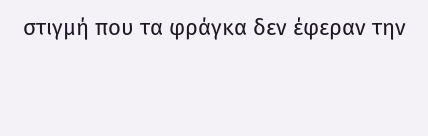στιγμή που τα φράγκα δεν έφεραν την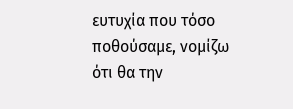ευτυχία που τόσο ποθούσαμε, νομίζω ότι θα την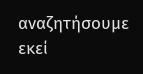αναζητήσουμε εκεί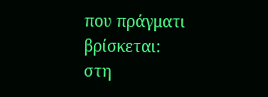που πράγματι βρίσκεται: στη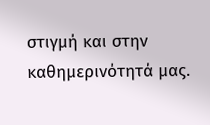στιγμή και στην καθημερινότητά μας.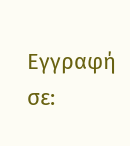Εγγραφή σε: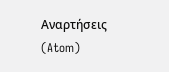Αναρτήσεις (Atom)